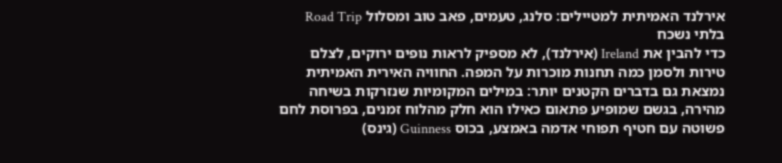אירלנד האמיתית למטיילים: סלנג, טעמים, פאב טוב ומסלול Road Trip בלתי נשכח
כדי להבין את Ireland (אירלנד), לא מספיק לראות נופים ירוקים, לצלם טירות ולסמן כמה תחנות מוכרות על המפה. החוויה האירית האמיתית נמצאת גם בדברים הקטנים יותר: במילים המקומיות שנזרקות בשיחה מהירה, בגשם שמופיע פתאום כאילו הוא חלק מהלוח זמנים, בפרוסת לחם פשוטה עם חטיף תפוחי אדמה באמצע, בכוס Guinness (גינס)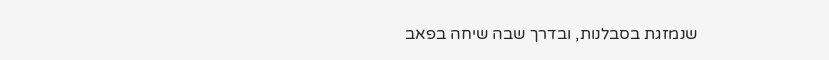שנמזגת בסבלנות, ובדרך שבה שיחה בפאב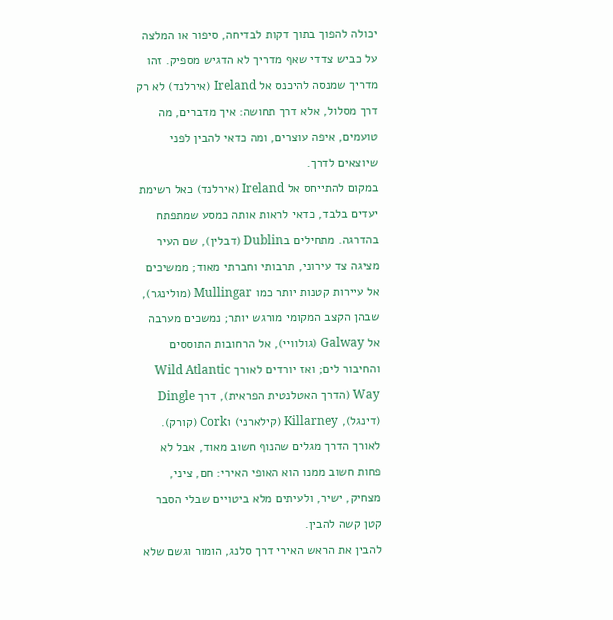יכולה להפוך בתוך דקות לבדיחה, סיפור או המלצה על כביש צדדי שאף מדריך לא הדגיש מספיק. זהו מדריך שמנסה להיכנס אל Ireland (אירלנד) לא רק דרך מסלול, אלא דרך תחושה: איך מדברים, מה טועמים, איפה עוצרים, ומה כדאי להבין לפני שיוצאים לדרך.
במקום להתייחס אל Ireland (אירלנד) כאל רשימת יעדים בלבד, כדאי לראות אותה כמסע שמתפתח בהדרגה. מתחילים בDublin (דבלין), שם העיר מציגה צד עירוני, תרבותי וחברתי מאוד; ממשיכים אל עיירות קטנות יותר כמו Mullingar (מולינגר), שבהן הקצב המקומי מורגש יותר; נמשכים מערבה אל Galway (גולוויי), אל הרחובות התוססים והחיבור לים; ואז יורדים לאורך Wild Atlantic Way (הדרך האטלנטית הפראית), דרך Dingle (דינגל), Killarney (קילארני) וCork (קורק). לאורך הדרך מגלים שהנוף חשוב מאוד, אבל לא פחות חשוב ממנו הוא האופי האירי: חם, ציני, מצחיק, ישיר, ולעיתים מלא ביטויים שבלי הסבר קטן קשה להבין.
להבין את הראש האירי דרך סלנג, הומור וגשם שלא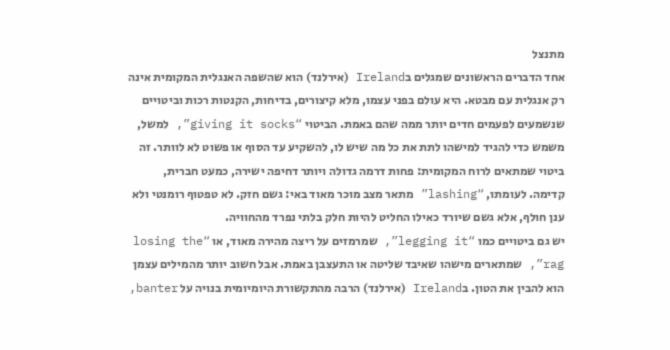מתנצל
אחד הדברים הראשונים שמגלים בIreland (אירלנד) הוא שהשפה האנגלית המקומית אינה רק אנגלית עם מבטא. היא עולם בפני עצמו, מלא קיצורים, בדיחות, הקנטות רכות וביטויים שנשמעים לפעמים חדים יותר ממה שהם באמת. הביטוי “giving it socks”, למשל, משמש כדי להגיד למישהו לתת את כל מה שיש לו, להשקיע עד הסוף או פשוט לא לוותר. זה ביטוי שמתאים לרוח המקומית: פחות דרמה גדולה ויותר דחיפה ישירה, כמעט חברית, קדימה. לעומתו, “lashing” מתאר מצב מוכר מאוד באי: גשם חזק. לא טפטוף רומנטי ולא ענן חולף, אלא גשם שיורד כאילו החליט להיות חלק בלתי נפרד מהחוויה.
יש גם ביטויים כמו “legging it”, שמרמזים על ריצה מהירה מאוד, או “losing the rag”, שמתארים מישהו שאיבד שליטה או התעצבן באמת. אבל חשוב יותר מהמילים עצמן הוא להבין את הטון. בIreland (אירלנד) הרבה מהתקשורת היומיומית בנויה על banter,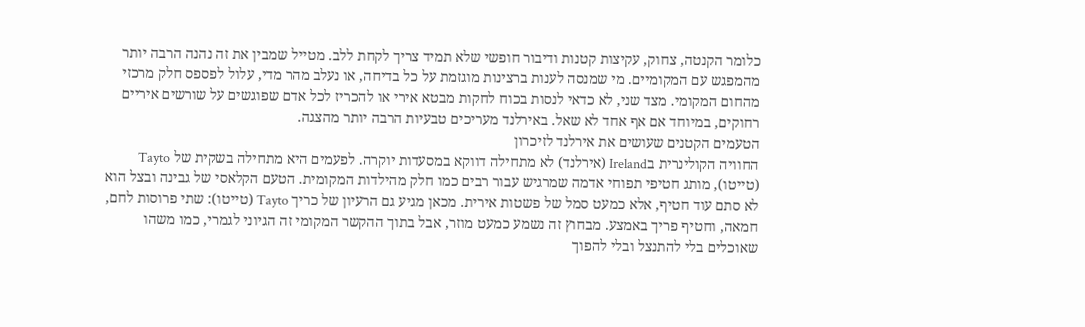כלומר הקנטה, צחוק, עקיצות קטנות ודיבור חופשי שלא תמיד צריך לקחת ללב. מטייל שמבין את זה נהנה הרבה יותר מהמפגש עם המקומיים. מי שמנסה לענות ברצינות מוגזמת על כל בדיחה, או נעלב מהר מדי, עלול לפספס חלק מרכזי מהחום המקומי. מצד שני, לא כדאי לנסות בכוח לחקות מבטא אירי או להכריז לכל אדם שפוגשים על שורשים איריים רחוקים, במיוחד אם אף אחד לא שאל. באירלנד מעריכים טבעיות הרבה יותר מהצגה.
הטעמים הקטנים שעושים את אירלנד לזיכרון
החוויה הקולינרית בIreland (אירלנד) לא מתחילה דווקא במסעדות יוקרה. לפעמים היא מתחילה בשקית של Tayto (טייטו), מותג חטיפי תפוחי אדמה שמרגיש עבור רבים כמו חלק מהילדות המקומית. הטעם הקלאסי של גבינה ובצל הוא לא סתם עוד חטיף, אלא כמעט סמל של פשטות אירית. מכאן מגיע גם הרעיון של כריך Tayto (טייטו): שתי פרוסות לחם, חמאה, וחטיף פריך באמצע. מבחוץ זה נשמע כמעט מוזר, אבל בתוך ההקשר המקומי זה הגיוני לגמרי, כמו משהו שאוכלים בלי להתנצל ובלי להפוך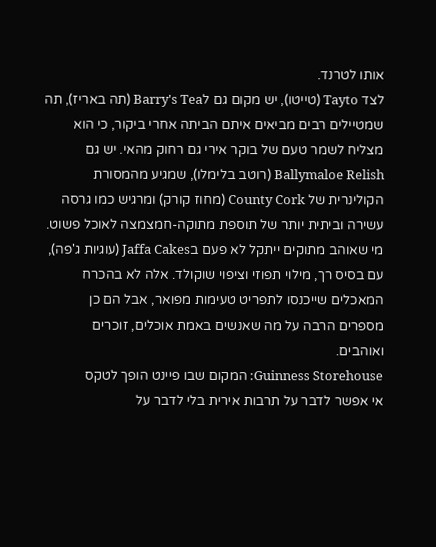אותו לטרנד.
לצד Tayto (טייטו), יש מקום גם לBarry's Tea (תה באריז), תה שמטיילים רבים מביאים איתם הביתה אחרי ביקור, כי הוא מצליח לשמר טעם של בוקר אירי גם רחוק מהאי. יש גם Ballymaloe Relish (רוטב בלימלו), שמגיע מהמסורת הקולינרית של County Cork (מחוז קורק) ומרגיש כמו גרסה עשירה וביתית יותר של תוספת מתוקה-חמצמצה לאוכל פשוט. מי שאוהב מתוקים ייתקל לא פעם בJaffa Cakes (עוגיות ג'פה), עם בסיס רך, מילוי תפוזי וציפוי שוקולד. אלה לא בהכרח המאכלים שייכנסו לתפריט טעימות מפואר, אבל הם כן מספרים הרבה על מה שאנשים באמת אוכלים, זוכרים ואוהבים.
Guinness Storehouse: המקום שבו פיינט הופך לטקס
אי אפשר לדבר על תרבות אירית בלי לדבר על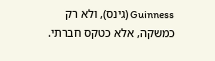Guinness (גינס), ולא רק כמשקה, אלא כטקס חברתי.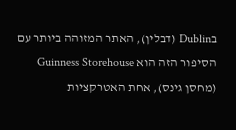בDublin (דבלין), האתר המזוהה ביותר עם הסיפור הזה הוא Guinness Storehouse (מחסן גינס), אחת האטרקציות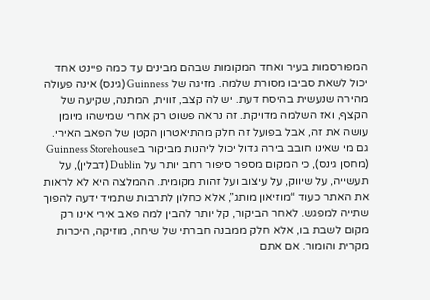המפורסמות בעיר ואחד המקומות שבהם מבינים עד כמה פיינט אחד יכול לשאת סביבו מסורת שלמה. מזיגה של Guinness (גינס) אינה פעולה מהירה שנעשית בהיסח דעת. יש לה קצב, זווית, המתנה, שקיעה של הקצף, ואז השלמה מדויקת. זה נראה פשוט רק אחרי שמישהו מיומן עושה את זה, אבל בפועל זה חלק מהתיאטרון הקטן של הפאב האירי.
גם מי שאינו חובב בירה גדול יכול ליהנות מביקור בGuinness Storehouse (מחסן גינס), כי המקום מספר סיפור רחב יותר על Dublin (דבלין), על תעשייה, על שיווק, על עיצוב ועל זהות מקומית. ההמלצה היא לא לראות את האתר כעוד “מוזיאון מותג”, אלא כחלון לתרבות שתמיד ידעה להפוך שתייה למפגש. לאחר הביקור, קל יותר להבין למה פאב אירי אינו רק מקום לשבת בו, אלא חלק ממבנה חברתי של שיחה, מוזיקה, היכרות מקרית והומור. אם אתם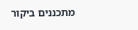מתכננים ביקור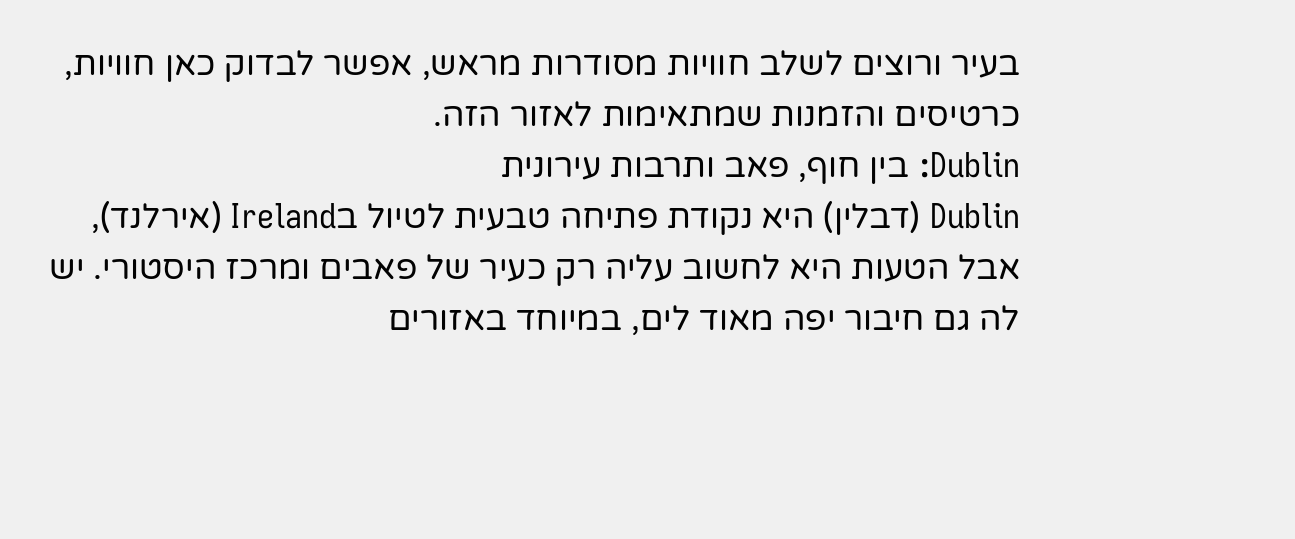בעיר ורוצים לשלב חוויות מסודרות מראש, אפשר לבדוק כאן חוויות, כרטיסים והזמנות שמתאימות לאזור הזה.
Dublin: בין חוף, פאב ותרבות עירונית
Dublin (דבלין) היא נקודת פתיחה טבעית לטיול בIreland (אירלנד), אבל הטעות היא לחשוב עליה רק כעיר של פאבים ומרכז היסטורי. יש לה גם חיבור יפה מאוד לים, במיוחד באזורים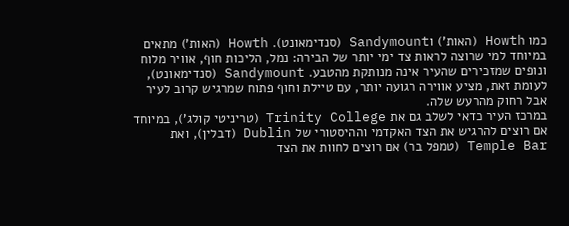כמו Howth (האות') וSandymount (סנדימאונט). Howth (האות') מתאים במיוחד למי שרוצה לראות צד ימי יותר של הבירה: נמל, הליכות חוף, אוויר מלוח ונופים שמזכירים שהעיר אינה מנותקת מהטבע. Sandymount (סנדימאונט), לעומת זאת, מציע אווירה רגועה יותר, עם טיילת וחוף פתוח שמרגיש קרוב לעיר אבל רחוק מהרעש שלה.
במרכז העיר כדאי לשלב גם את Trinity College (טריניטי קולג'), במיוחד אם רוצים להרגיש את הצד האקדמי וההיסטורי של Dublin (דבלין), ואת Temple Bar (טמפל בר) אם רוצים לחוות את הצד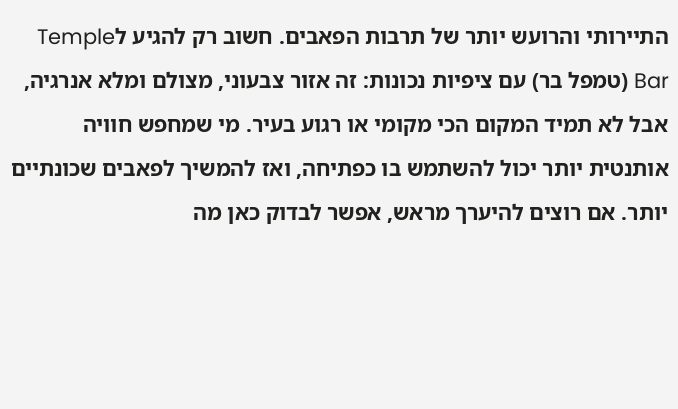התיירותי והרועש יותר של תרבות הפאבים. חשוב רק להגיע לTemple Bar (טמפל בר) עם ציפיות נכונות: זה אזור צבעוני, מצולם ומלא אנרגיה, אבל לא תמיד המקום הכי מקומי או רגוע בעיר. מי שמחפש חוויה אותנטית יותר יכול להשתמש בו כפתיחה, ואז להמשיך לפאבים שכונתיים יותר. אם רוצים להיערך מראש, אפשר לבדוק כאן מה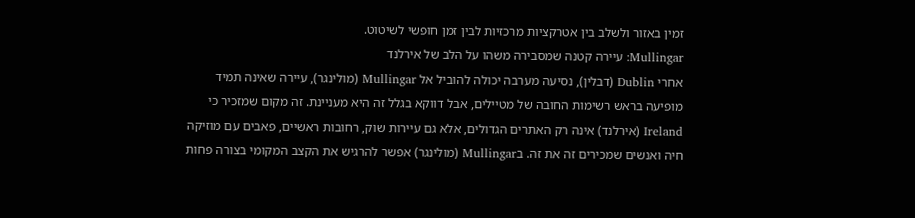זמין באזור ולשלב בין אטרקציות מרכזיות לבין זמן חופשי לשיטוט.
Mullingar: עיירה קטנה שמסבירה משהו על הלב של אירלנד
אחרי Dublin (דבלין), נסיעה מערבה יכולה להוביל אל Mullingar (מולינגר), עיירה שאינה תמיד מופיעה בראש רשימות החובה של מטיילים, אבל דווקא בגלל זה היא מעניינת. זה מקום שמזכיר כי Ireland (אירלנד) אינה רק האתרים הגדולים, אלא גם עיירות שוק, רחובות ראשיים, פאבים עם מוזיקה חיה ואנשים שמכירים זה את זה. בMullingar (מולינגר) אפשר להרגיש את הקצב המקומי בצורה פחות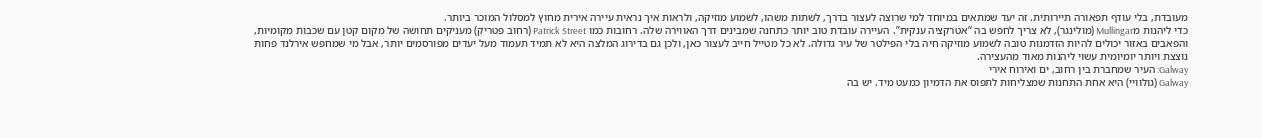מעובדת, בלי עודף תפאורה תיירותית. זה יעד שמתאים במיוחד למי שרוצה לעצור בדרך, לשתות משהו, לשמוע מוזיקה, ולראות איך נראית עיירה אירית מחוץ למסלול המוכר ביותר.
כדי ליהנות מMullingar (מולינגר), לא צריך לחפש בה “אטרקציה ענקית”. העיירה עובדת טוב יותר כתחנה שמבינים דרך האווירה שלה. רחובות כמו Patrick Street (רחוב פטריק) מעניקים תחושה של מקום קטן עם שכבות מקומיות, והפאבים באזור יכולים להיות הזדמנות טובה לשמוע מוזיקה חיה בלי הפילטר של עיר גדולה. לא כל מטייל חייב לעצור כאן, ולכן גם בדירוג המלצה היא לא תמיד תעמוד מעל יעדים מפורסמים יותר, אבל מי שמחפש אירלנד פחות נוצצת ויותר יומיומית עשוי ליהנות מאוד מהעצירה.
Galway: העיר שמחברת בין רחוב, ים ואירוח אירי
Galway (גולוויי) היא אחת התחנות שמצליחות לתפוס את הדמיון כמעט מיד. יש בה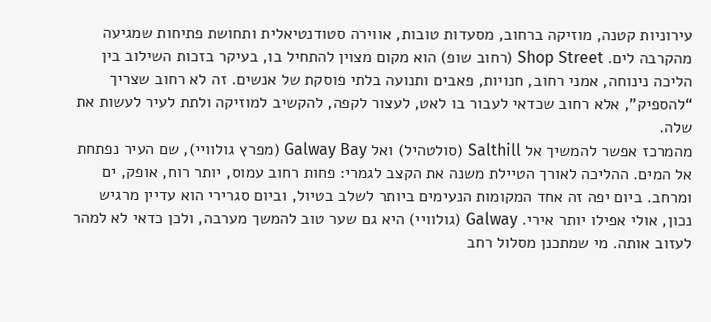עירוניות קטנה, מוזיקה ברחוב, מסעדות טובות, אווירה סטודנטיאלית ותחושת פתיחות שמגיעה מהקרבה לים. Shop Street (רחוב שופ) הוא מקום מצוין להתחיל בו, בעיקר בזכות השילוב בין הליכה נינוחה, אמני רחוב, חנויות, פאבים ותנועה בלתי פוסקת של אנשים. זה לא רחוב שצריך “להספיק”, אלא רחוב שכדאי לעבור בו לאט, לעצור לקפה, להקשיב למוזיקה ולתת לעיר לעשות את שלה.
מהמרכז אפשר להמשיך אל Salthill (סולטהיל) ואל Galway Bay (מפרץ גולוויי), שם העיר נפתחת אל המים. ההליכה לאורך הטיילת משנה את הקצב לגמרי: פחות רחוב עמוס, יותר רוח, אופק, ים ומרחב. ביום יפה זה אחד המקומות הנעימים ביותר לשלב בטיול, וביום סגרירי הוא עדיין מרגיש נכון, אולי אפילו יותר אירי. Galway (גולוויי) היא גם שער טוב להמשך מערבה, ולכן כדאי לא למהר לעזוב אותה. מי שמתכנן מסלול רחב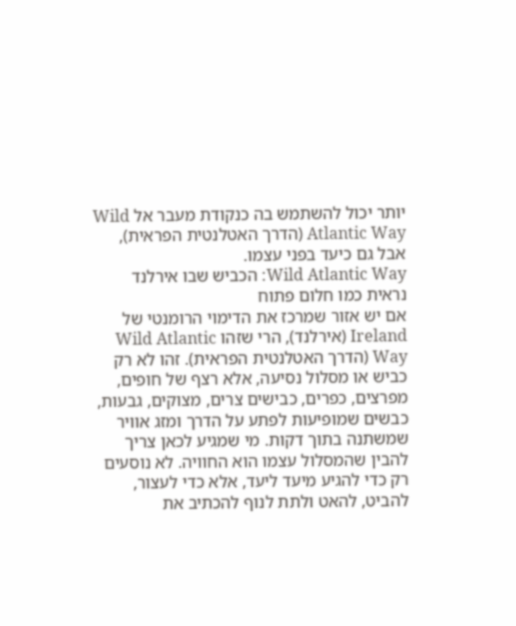יותר יכול להשתמש בה כנקודת מעבר אל Wild Atlantic Way (הדרך האטלנטית הפראית), אבל גם כיעד בפני עצמו.
Wild Atlantic Way: הכביש שבו אירלנד נראית כמו חלום פתוח
אם יש אזור שמרכז את הדימוי הרומנטי של Ireland (אירלנד), הרי שזהו Wild Atlantic Way (הדרך האטלנטית הפראית). זהו לא רק כביש או מסלול נסיעה, אלא רצף של חופים, מפרצים, כפרים, כבישים צרים, מצוקים, גבעות, כבשים שמופיעות לפתע על הדרך ומזג אוויר שמשתנה בתוך דקות. מי שמגיע לכאן צריך להבין שהמסלול עצמו הוא החוויה. לא נוסעים רק כדי להגיע מיעד ליעד, אלא כדי לעצור, להביט, להאט ולתת לנוף להכתיב את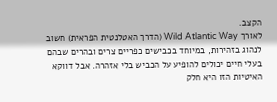הקצב.
לאורך Wild Atlantic Way (הדרך האטלנטית הפראית) חשוב לנהוג בזהירות, במיוחד בכבישים כפריים צרים ובהרים שבהם בעלי חיים יכולים להופיע על הכביש בלי אזהרה. אבל דווקא האיטיות הזו היא חלק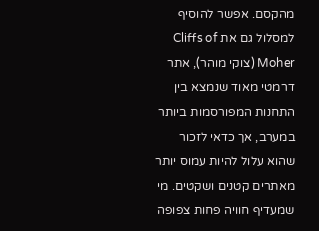מהקסם. אפשר להוסיף למסלול גם את Cliffs of Moher (צוקי מוהר), אתר דרמטי מאוד שנמצא בין התחנות המפורסמות ביותר במערב, אך כדאי לזכור שהוא עלול להיות עמוס יותר מאתרים קטנים ושקטים. מי שמעדיף חוויה פחות צפופה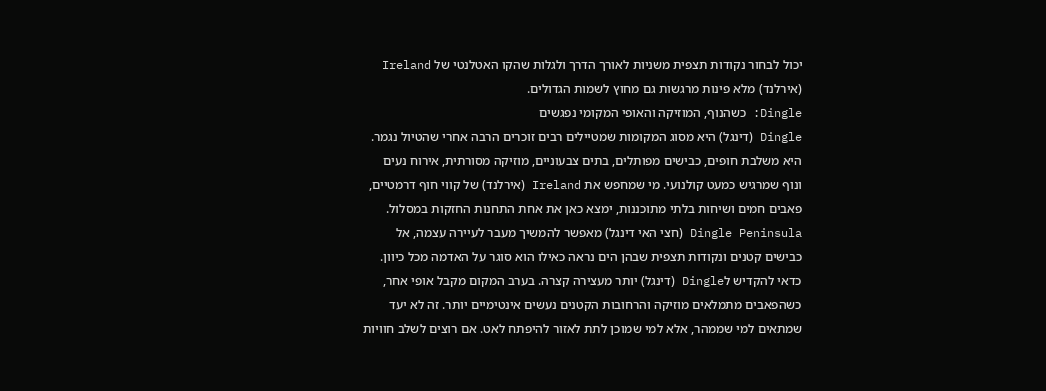יכול לבחור נקודות תצפית משניות לאורך הדרך ולגלות שהקו האטלנטי של Ireland (אירלנד) מלא פינות מרגשות גם מחוץ לשמות הגדולים.
Dingle: כשהנוף, המוזיקה והאופי המקומי נפגשים
Dingle (דינגל) היא מסוג המקומות שמטיילים רבים זוכרים הרבה אחרי שהטיול נגמר. היא משלבת חופים, כבישים מפותלים, בתים צבעוניים, מוזיקה מסורתית, אירוח נעים ונוף שמרגיש כמעט קולנועי. מי שמחפש את Ireland (אירלנד) של קווי חוף דרמטיים, פאבים חמים ושיחות בלתי מתוכננות, ימצא כאן את אחת התחנות החזקות במסלול. Dingle Peninsula (חצי האי דינגל) מאפשר להמשיך מעבר לעיירה עצמה, אל כבישים קטנים ונקודות תצפית שבהן הים נראה כאילו הוא סוגר על האדמה מכל כיוון.
כדאי להקדיש לDingle (דינגל) יותר מעצירה קצרה. בערב המקום מקבל אופי אחר, כשהפאבים מתמלאים מוזיקה והרחובות הקטנים נעשים אינטימיים יותר. זה לא יעד שמתאים למי שממהר, אלא למי שמוכן לתת לאזור להיפתח לאט. אם רוצים לשלב חוויות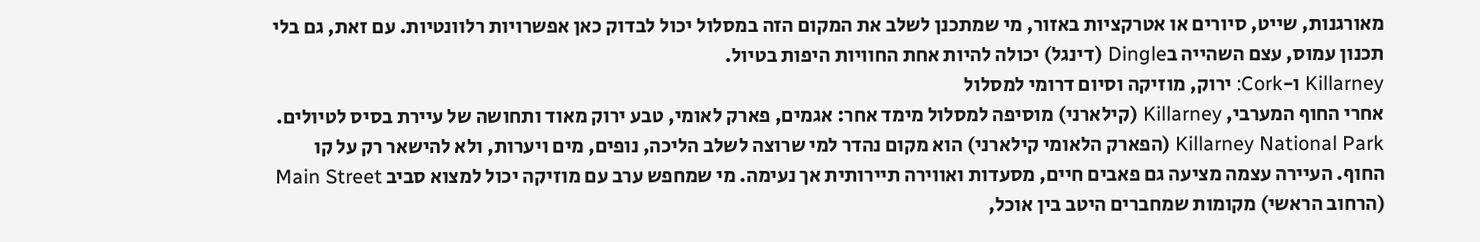מאורגנות, שייט, סיורים או אטרקציות באזור, מי שמתכנן לשלב את המקום הזה במסלול יכול לבדוק כאן אפשרויות רלוונטיות. עם זאת, גם בלי תכנון עמוס, עצם השהייה בDingle (דינגל) יכולה להיות אחת החוויות היפות בטיול.
Killarney ו-Cork: ירוק, מוזיקה וסיום דרומי למסלול
אחרי החוף המערבי, Killarney (קילארני) מוסיפה למסלול מימד אחר: אגמים, פארק לאומי, טבע ירוק מאוד ותחושה של עיירת בסיס לטיולים. Killarney National Park (הפארק הלאומי קילארני) הוא מקום נהדר למי שרוצה לשלב הליכה, נופים, מים ויערות, ולא להישאר רק על קו החוף. העיירה עצמה מציעה גם פאבים חיים, מסעדות ואווירה תיירותית אך נעימה. מי שמחפש ערב עם מוזיקה יכול למצוא סביב Main Street (הרחוב הראשי) מקומות שמחברים היטב בין אוכל,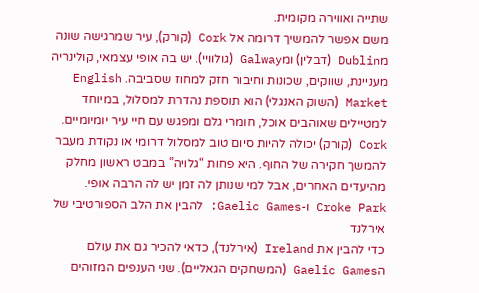שתייה ואווירה מקומית.
משם אפשר להמשיך דרומה אל Cork (קורק), עיר שמרגישה שונה מDublin (דבלין) ומGalway (גולוויי). יש בה אופי עצמאי, קולינריה מעניינת, שווקים, שכונות וחיבור חזק למחוז שסביבה. English Market (השוק האנגלי) הוא תוספת נהדרת למסלול, במיוחד למטיילים שאוהבים אוכל, חומרי גלם ומפגש עם חיי עיר יומיומיים. Cork (קורק) יכולה להיות סיום טוב למסלול דרומי או נקודת מעבר להמשך חקירה של החוף. היא פחות “גלויה” במבט ראשון מחלק מהיעדים האחרים, אבל למי שנותן לה זמן יש לה הרבה אופי.
Croke Park ו-Gaelic Games: להבין את הלב הספורטיבי של אירלנד
כדי להבין את Ireland (אירלנד), כדאי להכיר גם את עולם הGaelic Games (המשחקים הגאליים). שני הענפים המזוהים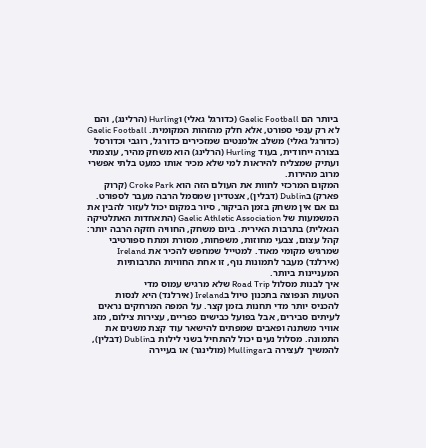ביותר הם Gaelic Football (כדורגל גאלי) וHurling (הרלינג), והם לא רק ענפי ספורט, אלא חלק מהזהות המקומית. Gaelic Football (כדורגל גאלי) משלב אלמנטים שמזכירים כדורגל, רוגבי וכדורסל בצורה ייחודית, בעוד Hurling (הרלינג) הוא משחק מהיר, עוצמתי ועתיק שמצליח להיראות למי שלא מכיר אותו כמעט בלתי אפשרי מרוב מהירות.
המקום המרכזי לחוות את העולם הזה הוא Croke Park (קרוק פארק) בDublin (דבלין), אצטדיון שמסמל הרבה מעבר לספורט. גם אם אין משחק בזמן הביקור, סיור במקום יכול לעזור להבין את המשמעות של Gaelic Athletic Association (התאחדות האתלטיקה הגאלית) בתרבות האירית. ביום משחק, החוויה חזקה הרבה יותר: קהל עצום, צבעי מחוזות, משפחות, מסורת ומתח ספורטיבי שמרגיש מקומי מאוד. למטייל שמחפש להכיר את Ireland (אירלנד) מעבר לתמונות נוף, זו אחת החוויות התרבותיות המעניינות ביותר.
איך לבנות מסלול Road Trip שלא מרגיש עמוס מדי
הטעות הנפוצה בתכנון טיול בIreland (אירלנד) היא לנסות להכניס יותר מדי תחנות בזמן קצר. על המפה המרחקים נראים לעיתים סבירים, אבל בפועל כבישים כפריים, עצירות צילום, מזג אוויר משתנה ופאבים שמפתים להישאר עוד קצת משנים את התמונה. מסלול נעים יכול להתחיל בשני לילות בDublin (דבלין), להמשיך לעצירה בMullingar (מולינגר) או בעיירה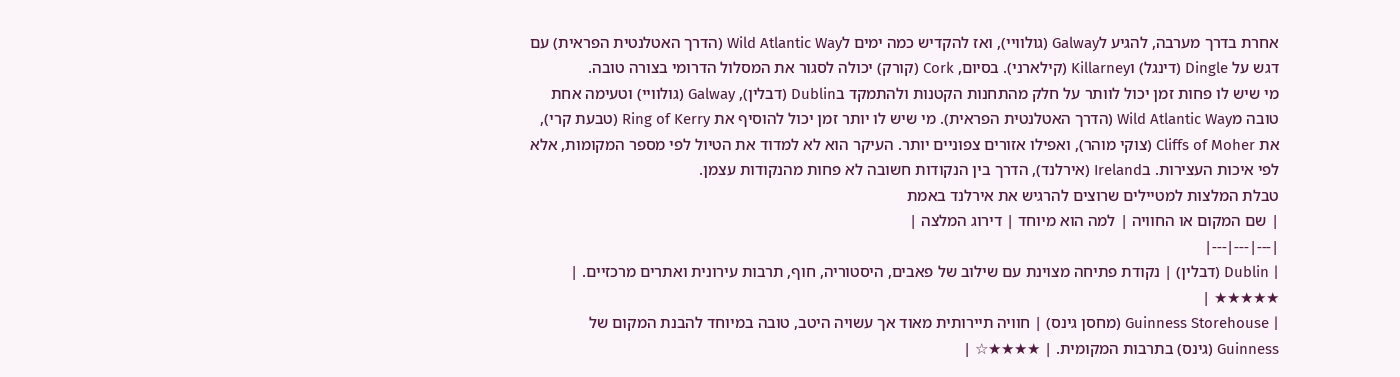אחרת בדרך מערבה, להגיע לGalway (גולוויי), ואז להקדיש כמה ימים לWild Atlantic Way (הדרך האטלנטית הפראית) עם דגש על Dingle (דינגל) וKillarney (קילארני). בסיום, Cork (קורק) יכולה לסגור את המסלול הדרומי בצורה טובה.
מי שיש לו פחות זמן יכול לוותר על חלק מהתחנות הקטנות ולהתמקד בDublin (דבלין), Galway (גולוויי) וטעימה אחת טובה מWild Atlantic Way (הדרך האטלנטית הפראית). מי שיש לו יותר זמן יכול להוסיף את Ring of Kerry (טבעת קרי), את Cliffs of Moher (צוקי מוהר), ואפילו אזורים צפוניים יותר. העיקר הוא לא למדוד את הטיול לפי מספר המקומות, אלא לפי איכות העצירות. בIreland (אירלנד), הדרך בין הנקודות חשובה לא פחות מהנקודות עצמן.
טבלת המלצות למטיילים שרוצים להרגיש את אירלנד באמת
| שם המקום או החוויה | למה הוא מיוחד | דירוג המלצה |
|---|---|---|
| Dublin (דבלין) | נקודת פתיחה מצוינת עם שילוב של פאבים, היסטוריה, חוף, תרבות עירונית ואתרים מרכזיים. | ★★★★★ |
| Guinness Storehouse (מחסן גינס) | חוויה תיירותית מאוד אך עשויה היטב, טובה במיוחד להבנת המקום של Guinness (גינס) בתרבות המקומית. | ★★★★☆ |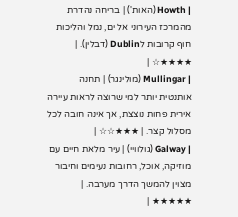| Howth (האות') | בריחה נהדרת מהמרכז העירוני אל ים, נמל והליכות חוף קרובות לDublin (דבלין). | ★★★★☆ |
| Mullingar (מולינגר) | תחנה אותנטית יותר למי שרוצה לראות עיירה אירית פחות נוצצת, אך אינה חובה לכל מסלול קצר. | ★★★☆☆ |
| Galway (גולוויי) | עיר מלאת חיים עם מוזיקה, אוכל, רחובות נעימים וחיבור מצוין להמשך הדרך מערבה. | ★★★★★ |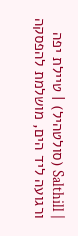| Salthill (סולטהיל) | טיילת יפה ורגועה ליד הים, מושלמת להפסקה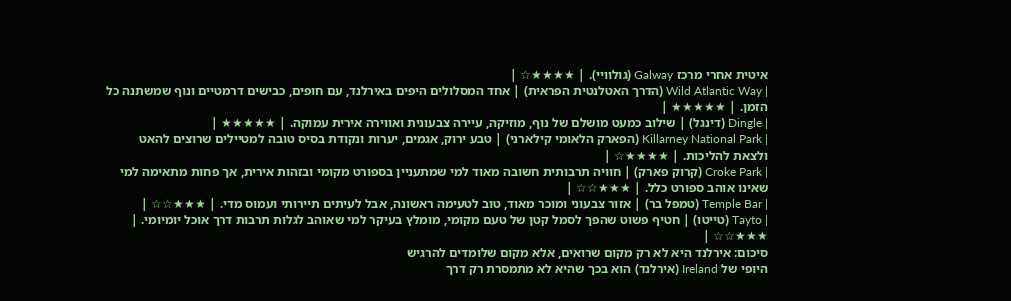איטית אחרי מרכז Galway (גולוויי). | ★★★★☆ |
| Wild Atlantic Way (הדרך האטלנטית הפראית) | אחד המסלולים היפים באירלנד, עם חופים, כבישים דרמטיים ונוף שמשתנה כל הזמן. | ★★★★★ |
| Dingle (דינגל) | שילוב כמעט מושלם של נוף, מוזיקה, עיירה צבעונית ואווירה אירית עמוקה. | ★★★★★ |
| Killarney National Park (הפארק הלאומי קילארני) | טבע ירוק, אגמים, יערות ונקודת בסיס טובה למטיילים שרוצים להאט ולצאת להליכות. | ★★★★☆ |
| Croke Park (קרוק פארק) | חוויה תרבותית חשובה מאוד למי שמתעניין בספורט מקומי ובזהות אירית, אך פחות מתאימה למי שאינו אוהב ספורט כלל. | ★★★☆☆ |
| Temple Bar (טמפל בר) | אזור צבעוני ומוכר מאוד, טוב לטעימה ראשונה, אבל לעיתים תיירותי ועמוס מדי. | ★★★☆☆ |
| Tayto (טייטו) | חטיף פשוט שהפך לסמל קטן של טעם מקומי, מומלץ בעיקר למי שאוהב לגלות תרבות דרך אוכל יומיומי. | ★★★☆☆ |
סיכום: אירלנד היא לא רק מקום שרואים, אלא מקום שלומדים להרגיש
היופי של Ireland (אירלנד) הוא בכך שהיא לא מתמסרת רק דרך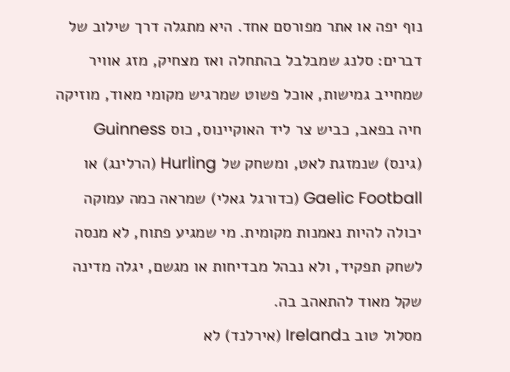נוף יפה או אתר מפורסם אחד. היא מתגלה דרך שילוב של דברים: סלנג שמבלבל בהתחלה ואז מצחיק, מזג אוויר שמחייב גמישות, אוכל פשוט שמרגיש מקומי מאוד, מוזיקה חיה בפאב, כביש צר ליד האוקיינוס, כוס Guinness (גינס) שנמזגת לאט, ומשחק של Hurling (הרלינג) או Gaelic Football (כדורגל גאלי) שמראה כמה עמוקה יכולה להיות נאמנות מקומית. מי שמגיע פתוח, לא מנסה לשחק תפקיד, ולא נבהל מבדיחות או מגשם, יגלה מדינה שקל מאוד להתאהב בה.
מסלול טוב בIreland (אירלנד) לא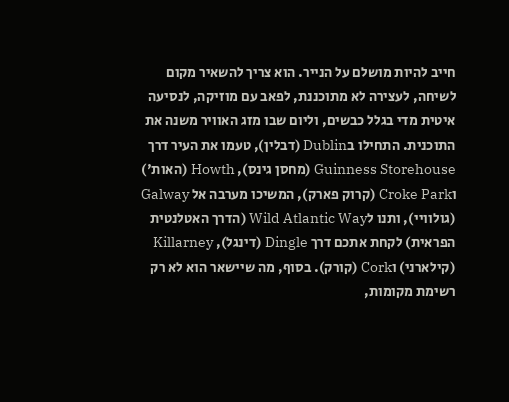חייב להיות מושלם על הנייר. הוא צריך להשאיר מקום לשיחה, לעצירה לא מתוכננת, לפאב עם מוזיקה, לנסיעה איטית מדי בגלל כבשים, וליום שבו מזג האוויר משנה את התוכנית. התחילו בDublin (דבלין), טעמו את העיר דרך Guinness Storehouse (מחסן גינס), Howth (האות') וCroke Park (קרוק פארק), המשיכו מערבה אל Galway (גולוויי), ותנו לWild Atlantic Way (הדרך האטלנטית הפראית) לקחת אתכם דרך Dingle (דינגל), Killarney (קילארני) וCork (קורק). בסוף, מה שיישאר הוא לא רק רשימת מקומות,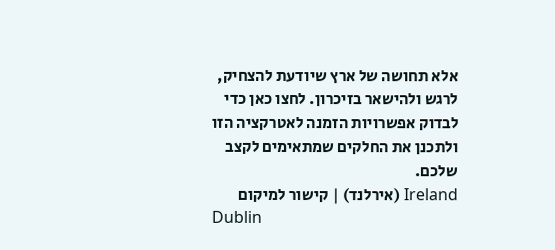אלא תחושה של ארץ שיודעת להצחיק, לרגש ולהישאר בזיכרון. לחצו כאן כדי לבדוק אפשרויות הזמנה לאטרקציה הזו ולתכנן את החלקים שמתאימים לקצב שלכם.
Ireland (אירלנד) | קישור למיקום
Dublin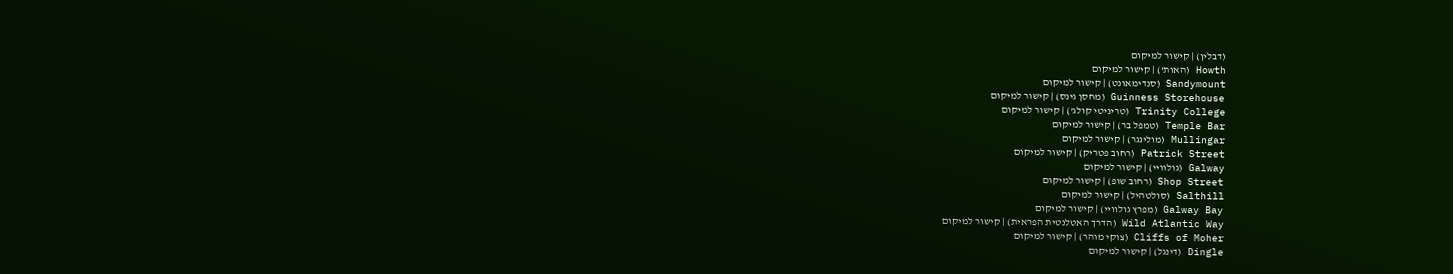(דבלין) | קישור למיקום
Howth (האות') | קישור למיקום
Sandymount (סנדימאונט) | קישור למיקום
Guinness Storehouse (מחסן גינס) | קישור למיקום
Trinity College (טריניטי קולג') | קישור למיקום
Temple Bar (טמפל בר) | קישור למיקום
Mullingar (מולינגר) | קישור למיקום
Patrick Street (רחוב פטריק) | קישור למיקום
Galway (גולוויי) | קישור למיקום
Shop Street (רחוב שופ) | קישור למיקום
Salthill (סולטהיל) | קישור למיקום
Galway Bay (מפרץ גולוויי) | קישור למיקום
Wild Atlantic Way (הדרך האטלנטית הפראית) | קישור למיקום
Cliffs of Moher (צוקי מוהר) | קישור למיקום
Dingle (דינגל) | קישור למיקום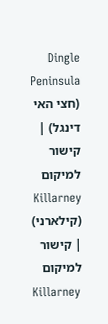Dingle Peninsula (חצי האי דינגל) | קישור למיקום
Killarney (קילארני) | קישור למיקום
Killarney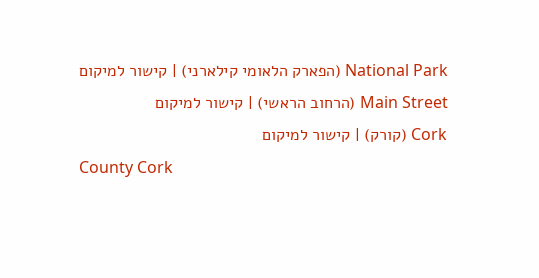National Park (הפארק הלאומי קילארני) | קישור למיקום
Main Street (הרחוב הראשי) | קישור למיקום
Cork (קורק) | קישור למיקום
County Cork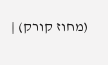(מחוז קורק) |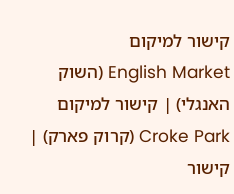קישור למיקום
English Market (השוק האנגלי) | קישור למיקום
Croke Park (קרוק פארק) | קישור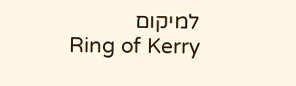למיקום
Ring of Kerry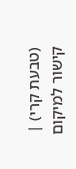(טבעת קרי) | קישור למיקום